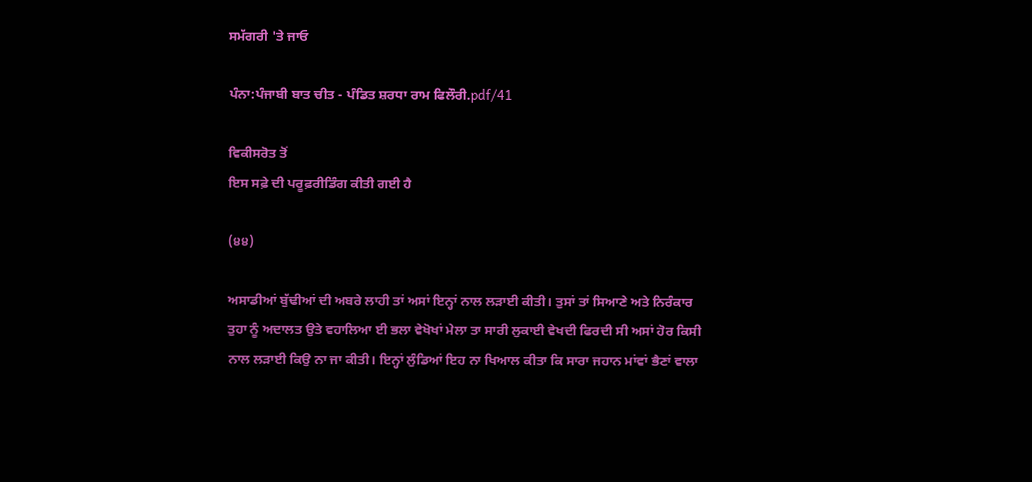ਸਮੱਗਰੀ 'ਤੇ ਜਾਓ

ਪੰਨਾ:ਪੰਜਾਬੀ ਬਾਤ ਚੀਤ - ਪੰਡਿਤ ਸ਼ਰਧਾ ਰਾਮ ਫਿਲੌਰੀ.pdf/41

ਵਿਕੀਸਰੋਤ ਤੋਂ
ਇਸ ਸਫ਼ੇ ਦੀ ਪਰੂਫ਼ਰੀਡਿੰਗ ਕੀਤੀ ਗਈ ਹੈ

(੪੪)

ਅਸਾਡੀਆਂ ਬੁੱਢੀਆਂ ਦੀ ਅਬਰੇ ਲਾਹੀ ਤਾਂ ਅਸਾਂ ਇਨ੍ਹਾਂ ਨਾਲ ਲੜਾਈ ਕੀਤੀ। ਤੁਸਾਂ ਤਾਂ ਸਿਆਣੇ ਅਤੇ ਨਿਰੰਕਾਰ ਤੁਹਾ ਨੂੰ ਅਦਾਲਤ ਉਤੇ ਵਹਾਲਿਆ ਈ ਭਲਾ ਵੇਖੋਖਾਂ ਮੇਲਾ ਤਾ ਸਾਰੀ ਲੁਕਾਈ ਵੇਖਦੀ ਫਿਰਦੀ ਸੀ ਅਸਾਂ ਹੋਰ ਕਿਸੀ ਨਾਲ ਲੜਾਈ ਕਿਉ ਨਾ ਜਾ ਕੀਤੀ। ਇਨ੍ਹਾਂ ਲੁੰਡਿਆਂ ਇਹ ਨਾ ਖਿਆਲ ਕੀਤਾ ਕਿ ਸਾਰਾ ਜਹਾਨ ਮਾਂਵਾਂ ਭੈਣਾਂ ਵਾਲਾ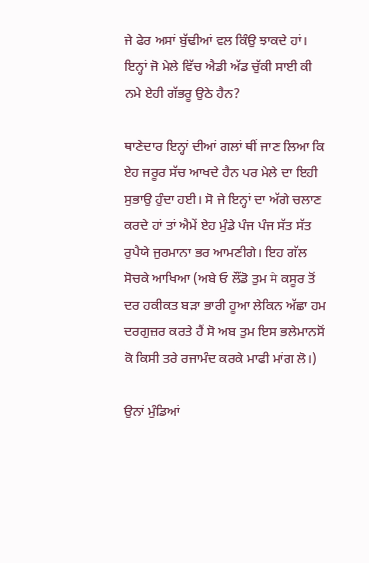ਜੇ ਫੇਰ ਅਸਾਂ ਬੁੱਢੀਆਂ ਵਲ ਕਿੰਉ ਝਾਕਦੇ ਹਾਂ। ਇਨ੍ਹਾਂ ਜੋ ਮੇਲੇ ਵਿੱਚ ਐਡੀ ਅੱਡ ਚੁੱਕੀ ਸਾਈ ਕੀ ਨਮੇ ਏਹੀ ਗੱਭਰੂ ਉਠੇ ਹੈਨ?

ਥਾਣੇਦਾਰ ਇਨ੍ਹਾਂ ਦੀਆਂ ਗਲਾਂ ਥੀਂ ਜਾਣ ਲਿਆ ਕਿ ਏਹ ਜਰੂਰ ਸੱਚ ਆਖਦੇ ਹੈਨ ਪਰ ਮੇਲੇ ਦਾ ਇਹੀ ਸੁਭਾਉ ਹੁੰਦਾ ਹਈ। ਸੋ ਜੇ ਇਨ੍ਹਾਂ ਦਾ ਅੱਗੇ ਚਲਾਣ ਕਰਦੇ ਹਾਂ ਤਾਂ ਐਮੇਂ ਏਹ ਮੁੰਡੇ ਪੰਜ ਪੰਜ ਸੱਤ ਸੱਤ ਰੁਪੈਯੇ ਜੁਰਮਾਨਾ ਭਰ ਆਮਣੀਗੇ। ਇਹ ਗੱਲ ਸੋਚਕੇ ਆਖਿਆ (ਅਬੇ ਓ ਲੌਂਡੋ ਤੁਮ मे ਕਸੂਰ ਤੋਂ ਦਰ ਹਕੀਕਤ ਬੜਾ ਭਾਰੀ ਹੂਆ ਲੇਕਿਨ ਅੱਛਾ ਹਮ ਦਰਗੁਜ਼ਰ ਕਰਤੇ ਹੈਂ ਸੋ ਅਬ ਤੁਮ ਇਸ ਭਲੇਮਾਨਸੋਂ ਕੋ ਕਿਸੀ ਤਰੇ ਰਜਾਮੰਦ ਕਰਕੇ ਮਾਫੀ ਮਾਂਗ ਲੋ।)

ਉਨਾਂ ਮੁੰਡਿਆਂ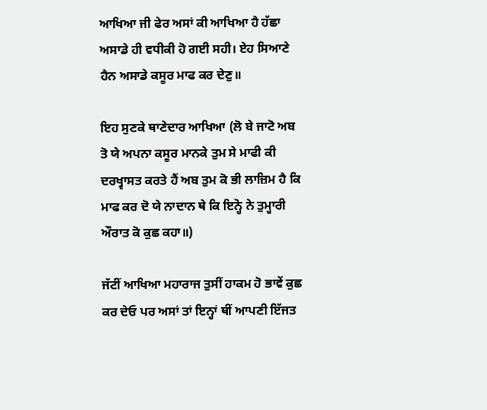ਆਖਿਆ ਜੀ ਫੇਰ ਅਸਾਂ ਕੀ ਆਖਿਆ ਹੈ ਹੱਛਾ ਅਸਾਡੇ ਹੀ ਵਧੀਕੀ ਹੋ ਗਈ ਸਹੀ। ਏਹ ਸਿਆਣੇ ਹੈਨ ਅਸਾਡੇ ਕਸੂਰ ਮਾਫ ਕਰ ਦੇਣੁ॥

ਇਹ ਸੁਣਕੇ ਥਾਣੇਦਾਰ ਆਖਿਆ (ਲੋ ਬੇ ਜਾਟੋ ਅਬ ਤੋ ਯੇ ਅਪਨਾ ਕਸੂਰ ਮਾਨਕੇ ਤੁਮ ਸੇ ਮਾਫੀ ਕੀ ਦਰਖ੍ਵਾਸਤ ਕਰਤੇ ਹੈਂ ਅਬ ਤੁਮ ਕੋ ਭੀ ਲਾਜ਼ਿਮ ਹੈ ਕਿ ਮਾਫ ਕਰ ਦੋ ਯੇ ਨਾਦਾਨ ਥੇ ਕਿ ਇਨ੍ਹੋ ਨੇ ਤੁਮ੍ਹਾਰੀ ਔਰਾਤ ਕੋ ਕੁਛ ਕਹਾ॥)

ਜੱਟੀਂ ਆਖਿਆ ਮਹਾਰਾਜ ਤੁਸੀਂ ਹਾਕਮ ਹੋ ਭਾਵੇਂ ਕੁਛ ਕਰ ਦੇਓ ਪਰ ਅਸਾਂ ਤਾਂ ਇਨ੍ਹਾਂ ਥੀਂ ਆਪਣੀ ਇੱਜਤ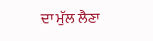ਦਾ ਮੁੱਲ ਲੈਣਾ